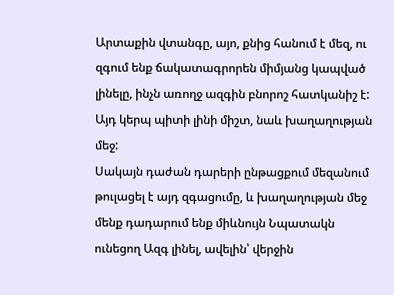Արտաքին վտանգը, այո, քնից հանում է մեզ, ու զգում ենք ճակատագրորեն միմյանց կապված լինելը, ինչն առողջ ազգին բնորոշ հատկանիշ է:
Այդ կերպ պիտի լինի միշտ, նաև խաղաղության մեջ:
Սակայն դաժան դարերի ընթացքում մեզանում թուլացել է այդ զգացումը, և խաղաղության մեջ մենք դադարում ենք միևնույն Նպատակն ունեցող Ազգ լինել, ավելին՝ վերջին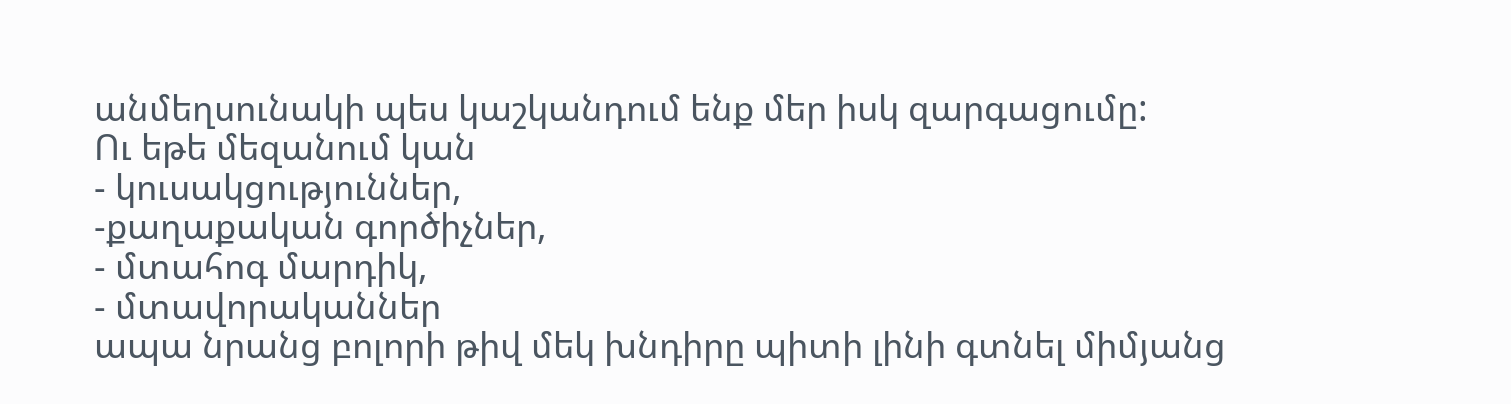անմեղսունակի պես կաշկանդում ենք մեր իսկ զարգացումը:
Ու եթե մեզանում կան
- կուսակցություններ,
-քաղաքական գործիչներ,
- մտահոգ մարդիկ,
- մտավորականներ
ապա նրանց բոլորի թիվ մեկ խնդիրը պիտի լինի գտնել միմյանց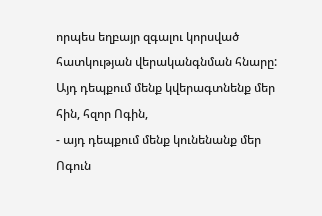որպես եղբայր զգալու կորսված հատկության վերականգնման հնարը:
Այդ դեպքում մենք կվերագտնենք մեր հին, հզոր Ոգին,
- այդ դեպքում մենք կունենանք մեր Ոգուն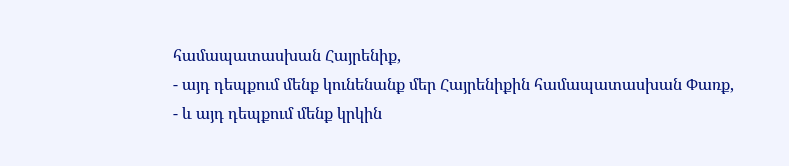համապատասխան Հայրենիք,
- այդ դեպքում մենք կունենանք մեր Հայրենիքին համապատասխան Փառք,
- և այդ դեպքում մենք կրկին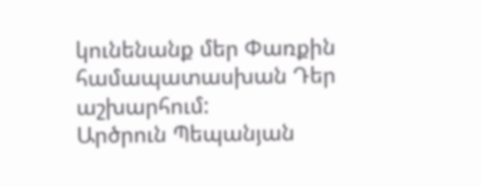կունենանք մեր Փառքին համապատասխան Դեր աշխարհում:
Արծրուն Պեպանյան